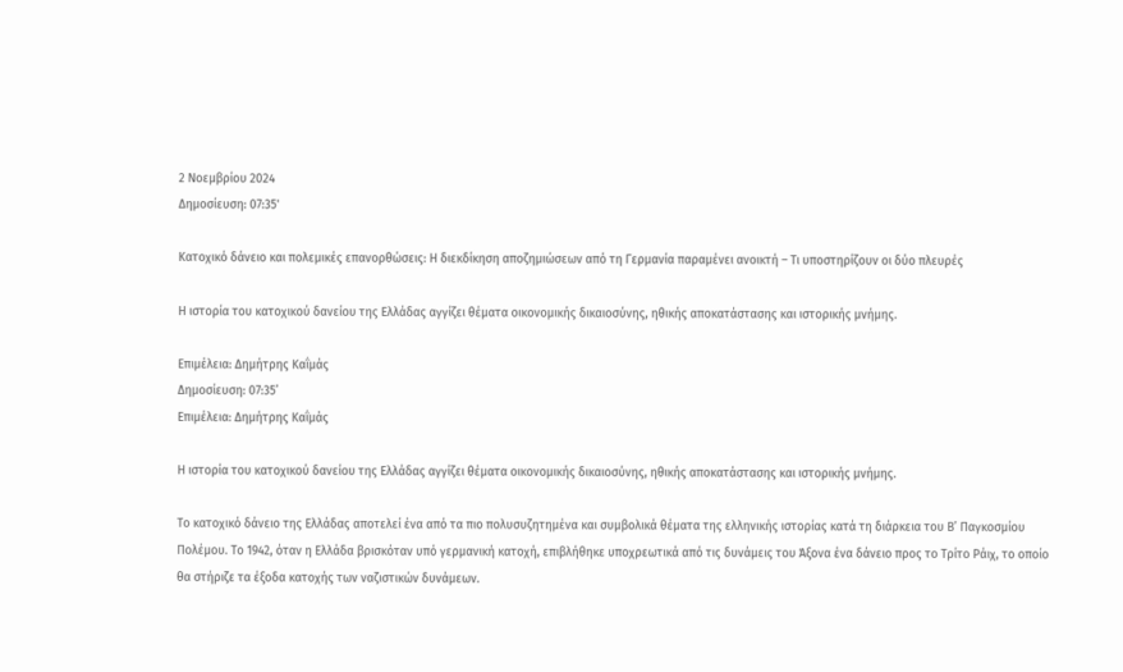2 Νοεμβρίου 2024
Δημοσίευση: 07:35'

Κατοχικό δάνειο και πολεμικές επανορθώσεις: Η διεκδίκηση αποζημιώσεων από τη Γερμανία παραμένει ανοικτή – Τι υποστηρίζουν οι δύο πλευρές

Η ιστορία του κατοχικού δανείου της Ελλάδας αγγίζει θέματα οικονομικής δικαιοσύνης, ηθικής αποκατάστασης και ιστορικής μνήμης.

Επιμέλεια: Δημήτρης Καΐμάς
Δημοσίευση: 07:35’
Επιμέλεια: Δημήτρης Καΐμάς

Η ιστορία του κατοχικού δανείου της Ελλάδας αγγίζει θέματα οικονομικής δικαιοσύνης, ηθικής αποκατάστασης και ιστορικής μνήμης.

Το κατοχικό δάνειο της Ελλάδας αποτελεί ένα από τα πιο πολυσυζητημένα και συμβολικά θέματα της ελληνικής ιστορίας κατά τη διάρκεια του Β’ Παγκοσμίου Πολέμου. Το 1942, όταν η Ελλάδα βρισκόταν υπό γερμανική κατοχή, επιβλήθηκε υποχρεωτικά από τις δυνάμεις του Άξονα ένα δάνειο προς το Τρίτο Ράιχ, το οποίο θα στήριζε τα έξοδα κατοχής των ναζιστικών δυνάμεων.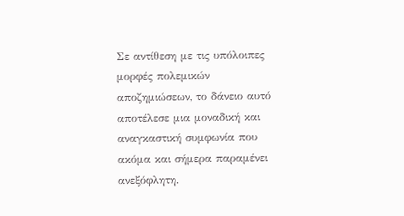Σε αντίθεση με τις υπόλοιπες μορφές πολεμικών αποζημιώσεων, το δάνειο αυτό αποτέλεσε μια μοναδική και αναγκαστική συμφωνία που ακόμα και σήμερα παραμένει ανεξόφλητη.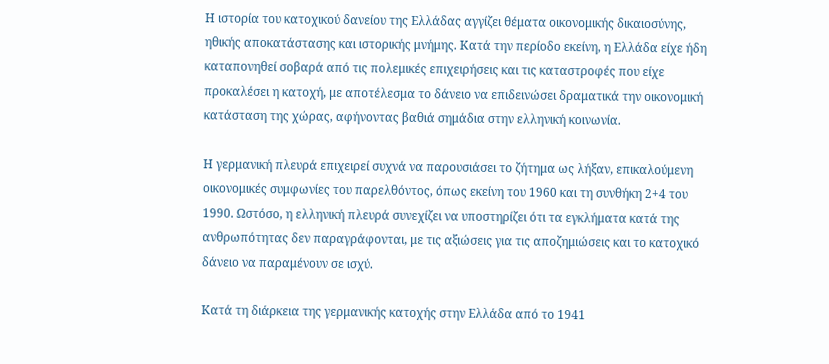Η ιστορία του κατοχικού δανείου της Ελλάδας αγγίζει θέματα οικονομικής δικαιοσύνης, ηθικής αποκατάστασης και ιστορικής μνήμης. Κατά την περίοδο εκείνη, η Ελλάδα είχε ήδη καταπονηθεί σοβαρά από τις πολεμικές επιχειρήσεις και τις καταστροφές που είχε προκαλέσει η κατοχή, με αποτέλεσμα το δάνειο να επιδεινώσει δραματικά την οικονομική κατάσταση της χώρας, αφήνοντας βαθιά σημάδια στην ελληνική κοινωνία.

Η γερμανική πλευρά επιχειρεί συχνά να παρουσιάσει το ζήτημα ως λήξαν, επικαλούμενη οικονομικές συμφωνίες του παρελθόντος, όπως εκείνη του 1960 και τη συνθήκη 2+4 του 1990. Ωστόσο, η ελληνική πλευρά συνεχίζει να υποστηρίζει ότι τα εγκλήματα κατά της ανθρωπότητας δεν παραγράφονται, με τις αξιώσεις για τις αποζημιώσεις και το κατοχικό δάνειο να παραμένουν σε ισχύ.

Κατά τη διάρκεια της γερμανικής κατοχής στην Ελλάδα από το 1941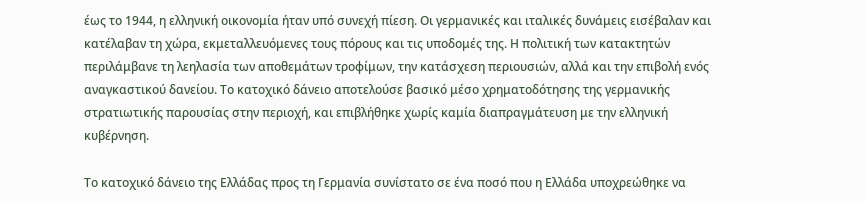έως το 1944, η ελληνική οικονομία ήταν υπό συνεχή πίεση. Οι γερμανικές και ιταλικές δυνάμεις εισέβαλαν και κατέλαβαν τη χώρα, εκμεταλλευόμενες τους πόρους και τις υποδομές της. Η πολιτική των κατακτητών περιλάμβανε τη λεηλασία των αποθεμάτων τροφίμων, την κατάσχεση περιουσιών, αλλά και την επιβολή ενός αναγκαστικού δανείου. Το κατοχικό δάνειο αποτελούσε βασικό μέσο χρηματοδότησης της γερμανικής στρατιωτικής παρουσίας στην περιοχή, και επιβλήθηκε χωρίς καμία διαπραγμάτευση με την ελληνική κυβέρνηση.

Το κατοχικό δάνειο της Ελλάδας προς τη Γερμανία συνίστατο σε ένα ποσό που η Ελλάδα υποχρεώθηκε να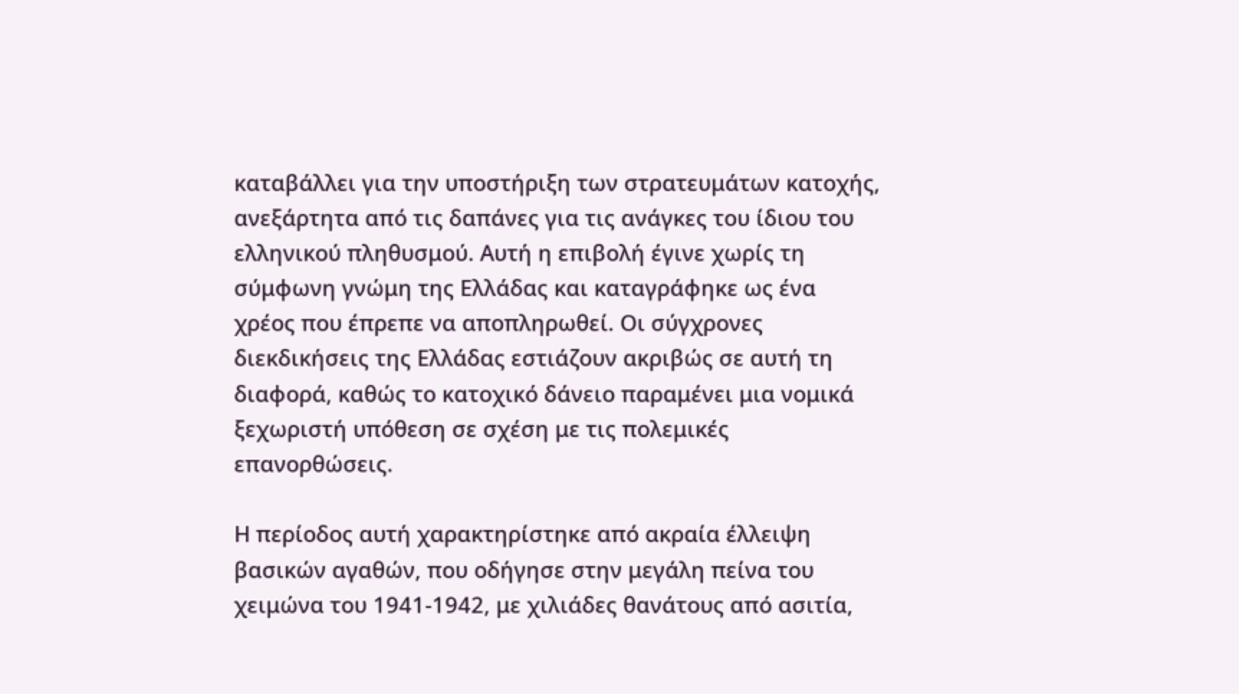καταβάλλει για την υποστήριξη των στρατευμάτων κατοχής, ανεξάρτητα από τις δαπάνες για τις ανάγκες του ίδιου του ελληνικού πληθυσμού. Αυτή η επιβολή έγινε χωρίς τη σύμφωνη γνώμη της Ελλάδας και καταγράφηκε ως ένα χρέος που έπρεπε να αποπληρωθεί. Οι σύγχρονες διεκδικήσεις της Ελλάδας εστιάζουν ακριβώς σε αυτή τη διαφορά, καθώς το κατοχικό δάνειο παραμένει μια νομικά ξεχωριστή υπόθεση σε σχέση με τις πολεμικές επανορθώσεις.

Η περίοδος αυτή χαρακτηρίστηκε από ακραία έλλειψη βασικών αγαθών, που οδήγησε στην μεγάλη πείνα του χειμώνα του 1941-1942, με χιλιάδες θανάτους από ασιτία,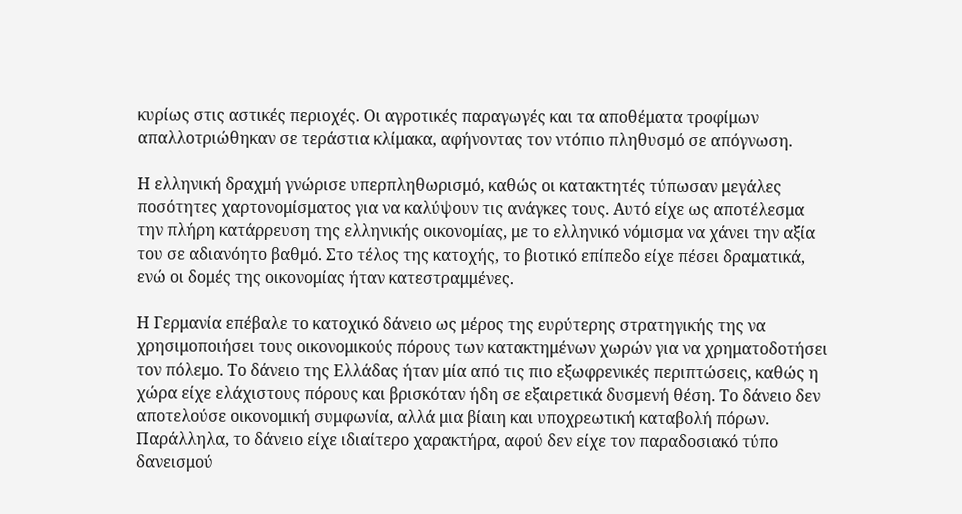κυρίως στις αστικές περιοχές. Οι αγροτικές παραγωγές και τα αποθέματα τροφίμων απαλλοτριώθηκαν σε τεράστια κλίμακα, αφήνοντας τον ντόπιο πληθυσμό σε απόγνωση.

Η ελληνική δραχμή γνώρισε υπερπληθωρισμό, καθώς οι κατακτητές τύπωσαν μεγάλες ποσότητες χαρτονομίσματος για να καλύψουν τις ανάγκες τους. Αυτό είχε ως αποτέλεσμα την πλήρη κατάρρευση της ελληνικής οικονομίας, με το ελληνικό νόμισμα να χάνει την αξία του σε αδιανόητο βαθμό. Στο τέλος της κατοχής, το βιοτικό επίπεδο είχε πέσει δραματικά, ενώ οι δομές της οικονομίας ήταν κατεστραμμένες.

Η Γερμανία επέβαλε το κατοχικό δάνειο ως μέρος της ευρύτερης στρατηγικής της να χρησιμοποιήσει τους οικονομικούς πόρους των κατακτημένων χωρών για να χρηματοδοτήσει τον πόλεμο. Το δάνειο της Ελλάδας ήταν μία από τις πιο εξωφρενικές περιπτώσεις, καθώς η χώρα είχε ελάχιστους πόρους και βρισκόταν ήδη σε εξαιρετικά δυσμενή θέση. Το δάνειο δεν αποτελούσε οικονομική συμφωνία, αλλά μια βίαιη και υποχρεωτική καταβολή πόρων. Παράλληλα, το δάνειο είχε ιδιαίτερο χαρακτήρα, αφού δεν είχε τον παραδοσιακό τύπο δανεισμού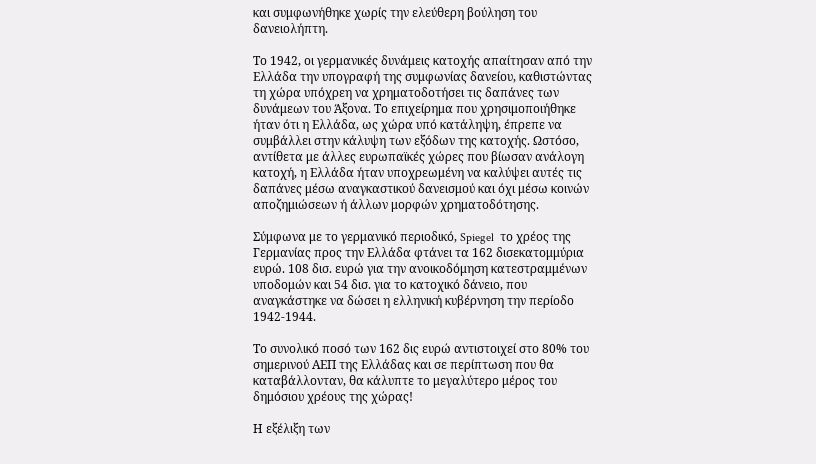και συμφωνήθηκε χωρίς την ελεύθερη βούληση του δανειολήπτη.

Το 1942, οι γερμανικές δυνάμεις κατοχής απαίτησαν από την Ελλάδα την υπογραφή της συμφωνίας δανείου, καθιστώντας τη χώρα υπόχρεη να χρηματοδοτήσει τις δαπάνες των δυνάμεων του Άξονα. Το επιχείρημα που χρησιμοποιήθηκε ήταν ότι η Ελλάδα, ως χώρα υπό κατάληψη, έπρεπε να συμβάλλει στην κάλυψη των εξόδων της κατοχής. Ωστόσο, αντίθετα με άλλες ευρωπαϊκές χώρες που βίωσαν ανάλογη κατοχή, η Ελλάδα ήταν υποχρεωμένη να καλύψει αυτές τις δαπάνες μέσω αναγκαστικού δανεισμού και όχι μέσω κοινών αποζημιώσεων ή άλλων μορφών χρηματοδότησης.

Σύμφωνα με το γερμανικό περιοδικό, Spiegel  το χρέος της Γερμανίας προς την Ελλάδα φτάνει τα 162 δισεκατομμύρια ευρώ. 108 δισ. ευρώ για την ανοικοδόμηση κατεστραμμένων υποδομών και 54 δισ. για το κατοχικό δάνειο, που αναγκάστηκε να δώσει η ελληνική κυβέρνηση την περίοδο 1942-1944.

Το συνολικό ποσό των 162 δις ευρώ αντιστοιχεί στο 80% του σημερινού ΑΕΠ της Ελλάδας και σε περίπτωση που θα καταβάλλονταν, θα κάλυπτε το μεγαλύτερο μέρος του δημόσιου χρέους της χώρας!

Η εξέλιξη των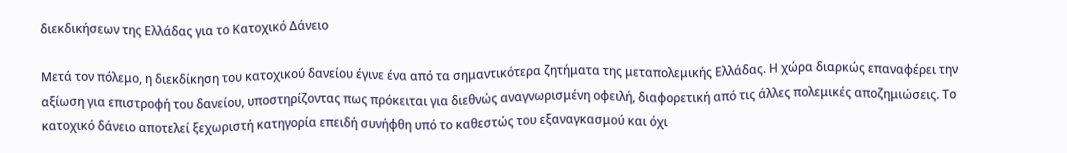διεκδικήσεων της Ελλάδας για το Κατοχικό Δάνειο

Μετά τον πόλεμο, η διεκδίκηση του κατοχικού δανείου έγινε ένα από τα σημαντικότερα ζητήματα της μεταπολεμικής Ελλάδας. Η χώρα διαρκώς επαναφέρει την αξίωση για επιστροφή του δανείου, υποστηρίζοντας πως πρόκειται για διεθνώς αναγνωρισμένη οφειλή, διαφορετική από τις άλλες πολεμικές αποζημιώσεις. Το κατοχικό δάνειο αποτελεί ξεχωριστή κατηγορία επειδή συνήφθη υπό το καθεστώς του εξαναγκασμού και όχι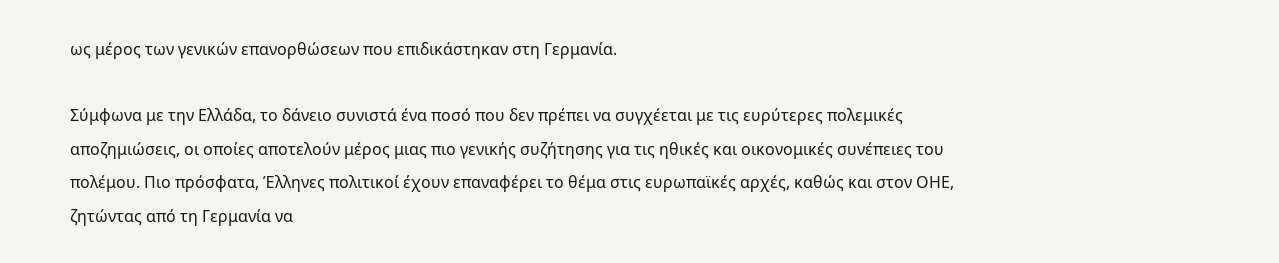ως μέρος των γενικών επανορθώσεων που επιδικάστηκαν στη Γερμανία.

Σύμφωνα με την Ελλάδα, το δάνειο συνιστά ένα ποσό που δεν πρέπει να συγχέεται με τις ευρύτερες πολεμικές αποζημιώσεις, οι οποίες αποτελούν μέρος μιας πιο γενικής συζήτησης για τις ηθικές και οικονομικές συνέπειες του πολέμου. Πιο πρόσφατα, Έλληνες πολιτικοί έχουν επαναφέρει το θέμα στις ευρωπαϊκές αρχές, καθώς και στον ΟΗΕ, ζητώντας από τη Γερμανία να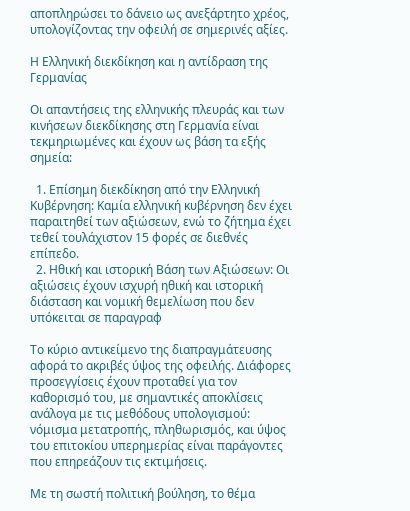αποπληρώσει το δάνειο ως ανεξάρτητο χρέος, υπολογίζοντας την οφειλή σε σημερινές αξίες.

Η Ελληνική διεκδίκηση και η αντίδραση της Γερμανίας

Οι απαντήσεις της ελληνικής πλευράς και των κινήσεων διεκδίκησης στη Γερμανία είναι τεκμηριωμένες και έχουν ως βάση τα εξής σημεία:

  1. Επίσημη διεκδίκηση από την Ελληνική Κυβέρνηση: Καμία ελληνική κυβέρνηση δεν έχει παραιτηθεί των αξιώσεων, ενώ το ζήτημα έχει τεθεί τουλάχιστον 15 φορές σε διεθνές επίπεδο.
  2. Ηθική και ιστορική Βάση των Αξιώσεων: Οι αξιώσεις έχουν ισχυρή ηθική και ιστορική διάσταση και νομική θεμελίωση που δεν υπόκειται σε παραγραφ

Το κύριο αντικείμενο της διαπραγμάτευσης αφορά το ακριβές ύψος της οφειλής. Διάφορες προσεγγίσεις έχουν προταθεί για τον καθορισμό του, με σημαντικές αποκλίσεις ανάλογα με τις μεθόδους υπολογισμού: νόμισμα μετατροπής, πληθωρισμός, και ύψος του επιτοκίου υπερημερίας είναι παράγοντες που επηρεάζουν τις εκτιμήσεις.

Με τη σωστή πολιτική βούληση, το θέμα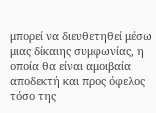μπορεί να διευθετηθεί μέσω μιας δίκαιης συμφωνίας, η οποία θα είναι αμοιβαία αποδεκτή και προς όφελος τόσο της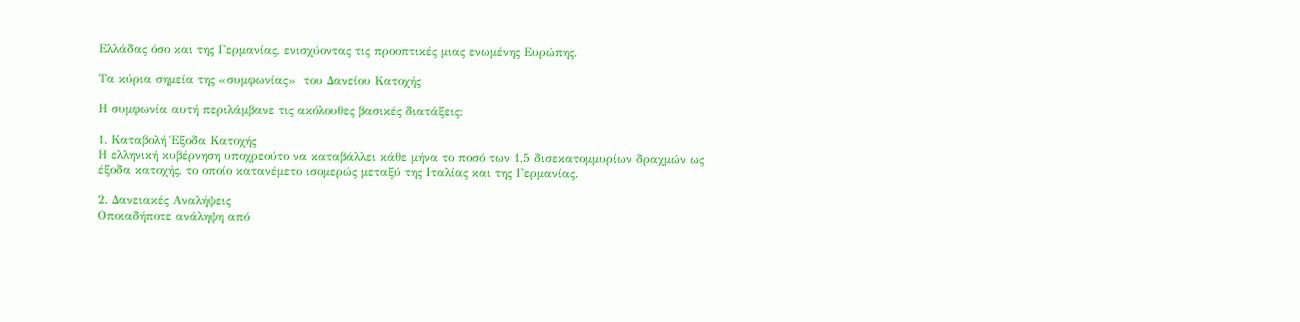Ελλάδας όσο και της Γερμανίας, ενισχύοντας τις προοπτικές μιας ενωμένης Ευρώπης.

Τα κύρια σημεία της «συμφωνίας»  του Δανείου Κατοχής

Η συμφωνία αυτή περιλάμβανε τις ακόλουθες βασικές διατάξεις:

1. Καταβολή Έξοδα Κατοχής
Η ελληνική κυβέρνηση υποχρεούτο να καταβάλλει κάθε μήνα το ποσό των 1,5 δισεκατομμυρίων δραχμών ως έξοδα κατοχής, το οποίο κατανέμετο ισομερώς μεταξύ της Ιταλίας και της Γερμανίας.

2. Δανειακές Αναλήψεις
Οποιαδήποτε ανάληψη από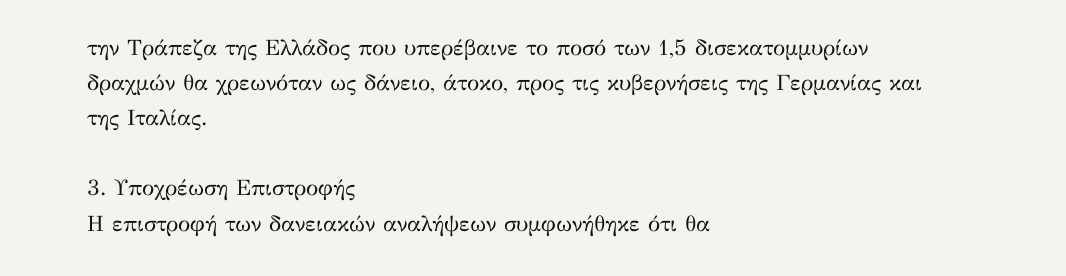την Τράπεζα της Ελλάδος που υπερέβαινε το ποσό των 1,5 δισεκατομμυρίων δραχμών θα χρεωνόταν ως δάνειο, άτοκο, προς τις κυβερνήσεις της Γερμανίας και της Ιταλίας.

3. Υποχρέωση Επιστροφής
Η επιστροφή των δανειακών αναλήψεων συμφωνήθηκε ότι θα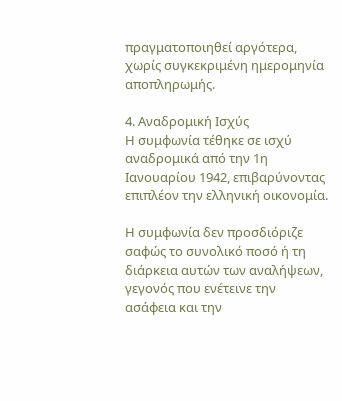πραγματοποιηθεί αργότερα, χωρίς συγκεκριμένη ημερομηνία αποπληρωμής.

4. Αναδρομική Ισχύς
Η συμφωνία τέθηκε σε ισχύ αναδρομικά από την 1η Ιανουαρίου 1942, επιβαρύνοντας επιπλέον την ελληνική οικονομία.

Η συμφωνία δεν προσδιόριζε σαφώς το συνολικό ποσό ή τη διάρκεια αυτών των αναλήψεων, γεγονός που ενέτεινε την ασάφεια και την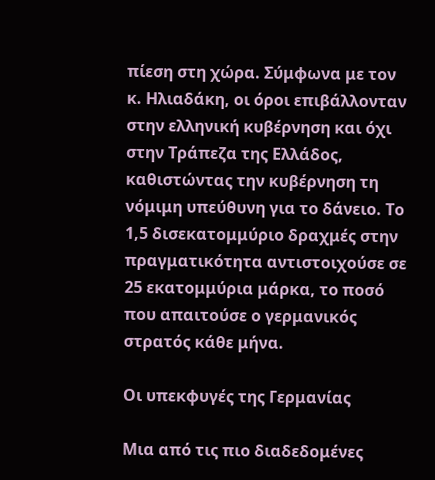πίεση στη χώρα. Σύμφωνα με τον κ. Ηλιαδάκη, οι όροι επιβάλλονταν στην ελληνική κυβέρνηση και όχι στην Τράπεζα της Ελλάδος, καθιστώντας την κυβέρνηση τη νόμιμη υπεύθυνη για το δάνειο. Το 1,5 δισεκατομμύριο δραχμές στην πραγματικότητα αντιστοιχούσε σε 25 εκατομμύρια μάρκα, το ποσό που απαιτούσε ο γερμανικός στρατός κάθε μήνα.

Οι υπεκφυγές της Γερμανίας

Μια από τις πιο διαδεδομένες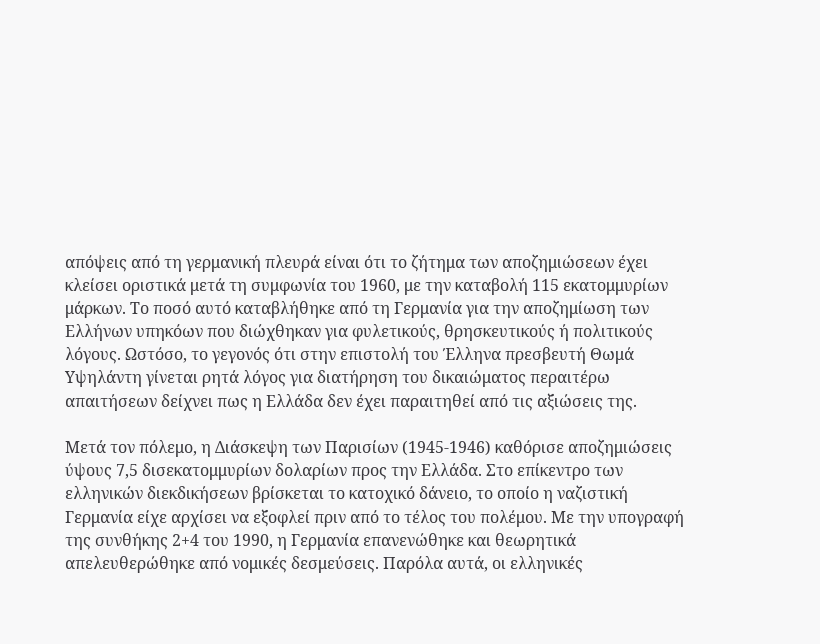απόψεις από τη γερμανική πλευρά είναι ότι το ζήτημα των αποζημιώσεων έχει κλείσει οριστικά μετά τη συμφωνία του 1960, με την καταβολή 115 εκατομμυρίων μάρκων. Το ποσό αυτό καταβλήθηκε από τη Γερμανία για την αποζημίωση των Ελλήνων υπηκόων που διώχθηκαν για φυλετικούς, θρησκευτικούς ή πολιτικούς λόγους. Ωστόσο, το γεγονός ότι στην επιστολή του Έλληνα πρεσβευτή Θωμά Υψηλάντη γίνεται ρητά λόγος για διατήρηση του δικαιώματος περαιτέρω απαιτήσεων δείχνει πως η Ελλάδα δεν έχει παραιτηθεί από τις αξιώσεις της.

Μετά τον πόλεμο, η Διάσκεψη των Παρισίων (1945-1946) καθόρισε αποζημιώσεις ύψους 7,5 δισεκατομμυρίων δολαρίων προς την Ελλάδα. Στο επίκεντρο των ελληνικών διεκδικήσεων βρίσκεται το κατοχικό δάνειο, το οποίο η ναζιστική Γερμανία είχε αρχίσει να εξοφλεί πριν από το τέλος του πολέμου. Με την υπογραφή της συνθήκης 2+4 του 1990, η Γερμανία επανενώθηκε και θεωρητικά απελευθερώθηκε από νομικές δεσμεύσεις. Παρόλα αυτά, οι ελληνικές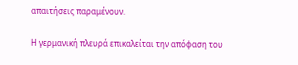απαιτήσεις παραμένουν.

Η γερμανική πλευρά επικαλείται την απόφαση του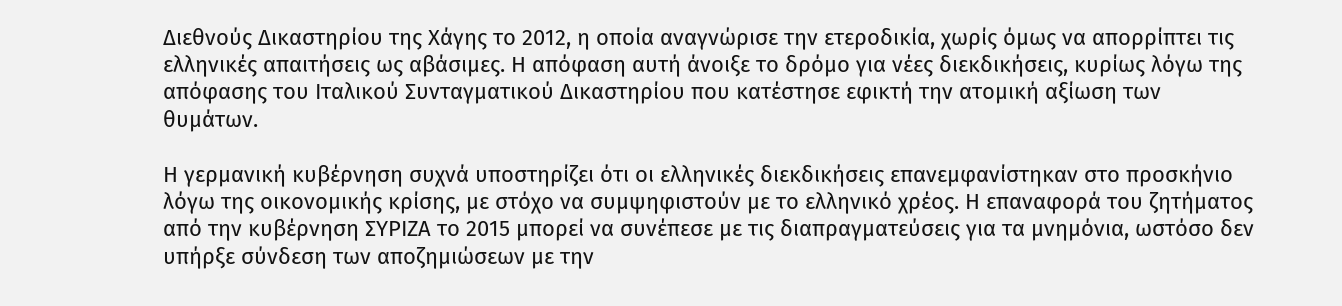Διεθνούς Δικαστηρίου της Χάγης το 2012, η οποία αναγνώρισε την ετεροδικία, χωρίς όμως να απορρίπτει τις ελληνικές απαιτήσεις ως αβάσιμες. Η απόφαση αυτή άνοιξε το δρόμο για νέες διεκδικήσεις, κυρίως λόγω της απόφασης του Ιταλικού Συνταγματικού Δικαστηρίου που κατέστησε εφικτή την ατομική αξίωση των θυμάτων.

Η γερμανική κυβέρνηση συχνά υποστηρίζει ότι οι ελληνικές διεκδικήσεις επανεμφανίστηκαν στο προσκήνιο λόγω της οικονομικής κρίσης, με στόχο να συμψηφιστούν με το ελληνικό χρέος. Η επαναφορά του ζητήματος από την κυβέρνηση ΣΥΡΙΖΑ το 2015 μπορεί να συνέπεσε με τις διαπραγματεύσεις για τα μνημόνια, ωστόσο δεν υπήρξε σύνδεση των αποζημιώσεων με την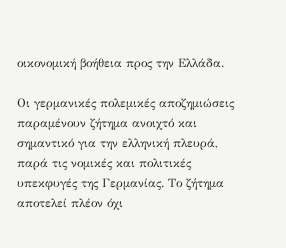οικονομική βοήθεια προς την Ελλάδα.

Οι γερμανικές πολεμικές αποζημιώσεις παραμένουν ζήτημα ανοιχτό και σημαντικό για την ελληνική πλευρά, παρά τις νομικές και πολιτικές υπεκφυγές της Γερμανίας. Το ζήτημα αποτελεί πλέον όχι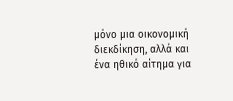μόνο μια οικονομική διεκδίκηση, αλλά και ένα ηθικό αίτημα για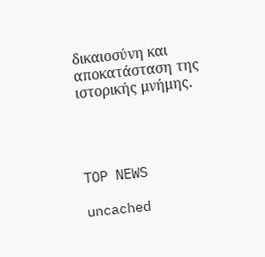δικαιοσύνη και αποκατάσταση της ιστορικής μνήμης.




TOP NEWS

uncached